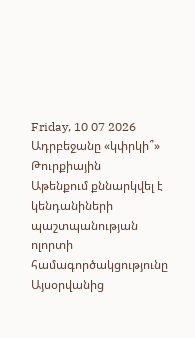Friday, 10 07 2026
Ադրբեջանը «կփրկի՞» Թուրքիային
Աթենքում քննարկվել է կենդանիների պաշտպանության ոլորտի համագործակցությունը
Այսօրվանից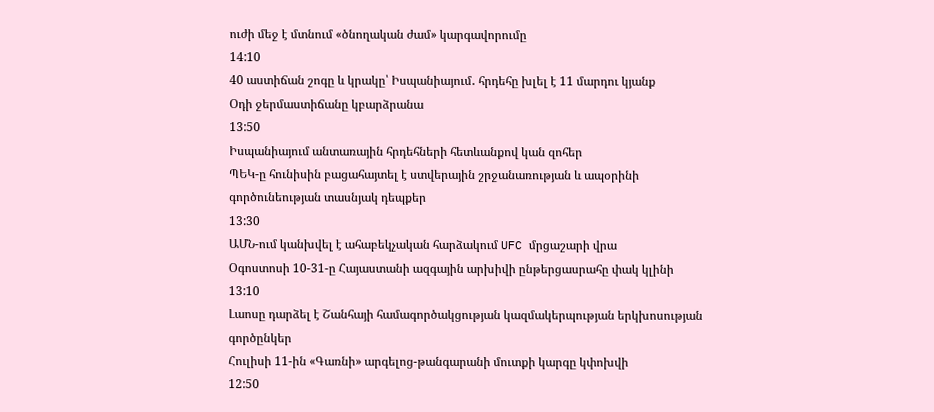ուժի մեջ է մտնում «ծնողական ժամ» կարգավորումը
14:10
40 աստիճան շոգը և կրակը՝ Իսպանիայում․ հրդեհը խլել է 11 մարդու կյանք
Օդի ջերմաստիճանը կբարձրանա
13:50
Իսպանիայում անտառային հրդեհների հետևանքով կան զոհեր
ՊԵԿ-ը հունիսին բացահայտել է ստվերային շրջանառության և ապօրինի գործունեության տասնյակ դեպքեր
13:30
ԱՄՆ-ում կանխվել է ահաբեկչական հարձակում UFC մրցաշարի վրա
Օգոստոսի 10-31-ը Հայաստանի ազգային արխիվի ընթերցասրահը փակ կլինի
13:10
Լաոսը դարձել է Շանհայի համագործակցության կազմակերպության երկխոսության գործընկեր
Հուլիսի 11-ին «Գառնի» արգելոց-թանգարանի մուտքի կարգը կփոխվի
12:50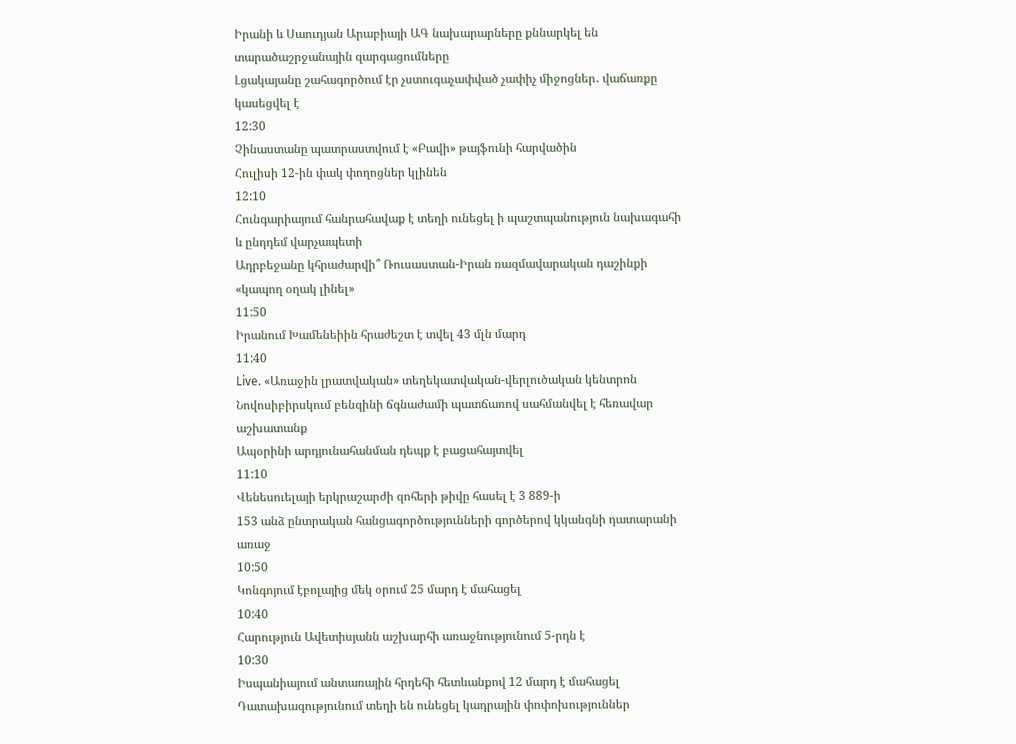Իրանի և Սաուդյան Արաբիայի ԱԳ նախարարները քննարկել են տարածաշրջանային զարգացումները
Լցակայանը շահագործում էր չստուգաչափված չափիչ միջոցներ․ վաճառքը կասեցվել է
12:30
Չինաստանը պատրաստվում է «Բավի» թայֆունի հարվածին
Հուլիսի 12-ին փակ փողոցներ կլինեն
12:10
Հունգարիայում հանրահավաք է տեղի ունեցել ի պաշտպանություն նախագահի և ընդդեմ վարչապետի
Ադրբեջանը կհրաժարվի՞ Ռուսաստան-Իրան ռազմավարական դաշինքի «կապող օղակ լինել»
11:50
Իրանում Խամենեիին հրաժեշտ է տվել 43 մլն մարդ
11:40
Live. «Առաջին լրատվական» տեղեկատվական-վերլուծական կենտրոն
Նովոսիբիրսկում բենզինի ճգնաժամի պատճառով սահմանվել է հեռավար աշխատանք
Ապօրինի արդյունահանման դեպք է բացահայտվել
11:10
Վենեսուելայի երկրաշարժի զոհերի թիվը հասել է 3 889-ի
153 անձ ընտրական հանցագործությունների գործերով կկանգնի դատարանի առաջ
10:50
Կոնգոյում էբոլայից մեկ օրում 25 մարդ է մահացել
10:40
Հարություն Ավետիսյանն աշխարհի առաջնությունում 5-րդն է
10:30
Իսպանիայում անտառային հրդեհի հետևանքով 12 մարդ է մահացել
Դատախազությունում տեղի են ունեցել կադրային փոփոխություններ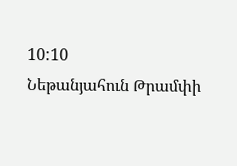10:10
Նեթանյահուն Թրամփի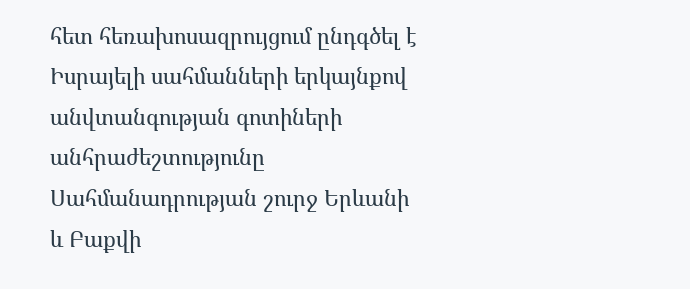հետ հեռախոսազրույցում ընդգծել է Իսրայելի սահմանների երկայնքով անվտանգության գոտիների անհրաժեշտությունը
Սահմանադրության շուրջ Երևանի և Բաքվի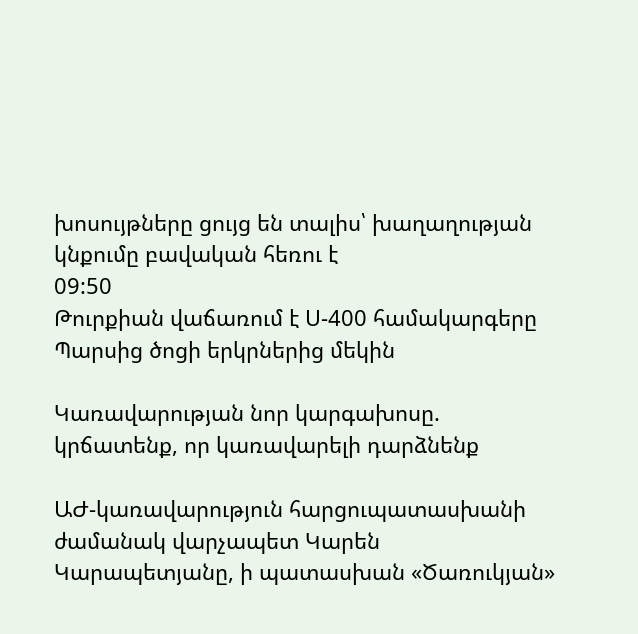խոսույթները ցույց են տալիս՝ խաղաղության կնքումը բավական հեռու է
09:50
Թուրքիան վաճառում է Ս-400 համակարգերը Պարսից ծոցի երկրներից մեկին

Կառավարության նոր կարգախոսը. կրճատենք, որ կառավարելի դարձնենք

ԱԺ-կառավարություն հարցուպատասխանի ժամանակ վարչապետ Կարեն Կարապետյանը, ի պատասխան «Ծառուկյան»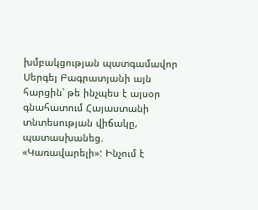խմբակցության պատգամավոր Սերգեյ Բագրատյանի այն հարցին՝ թե ինչպես է այսօր գնահատում Հայաստանի տնտեսության վիճակը, պատասխանեց. «Կառավարելի»: Ինչում է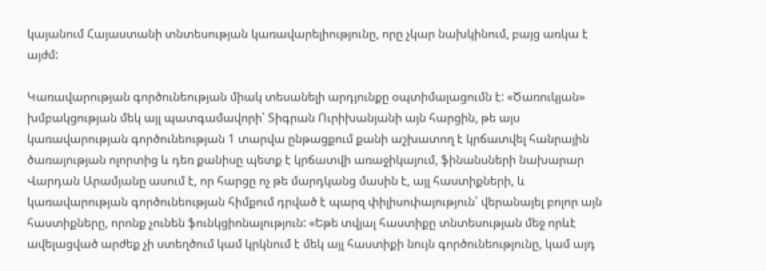կայանում Հայաստանի տնտեսության կառավարելիությունը, որը չկար նախկինում, բայց առկա է այժմ:

Կառավարության գործունեության միակ տեսանելի արդյունքը օպտիմալացումն է: «Ծառուկյան» խմբակցության մեկ այլ պատգամավորի՝ Տիգրան Ուրիխանյանի այն հարցին, թե այս կառավարության գործունեության 1 տարվա ընթացքում քանի աշխատող է կրճատվել հանրային ծառայության ոլորտից և դեռ քանիսը պետք է կրճատվի առաջիկայում, ֆինանսների նախարար Վարդան Արամյանը ասում է, որ հարցը ոչ թե մարդկանց մասին է, այլ հաստիքների, և կառավարության գործունեության հիմքում դրված է պարզ փիլիսոփայություն՝ վերանայել բոլոր այն հաստիքները, որոնք չունեն ֆունկցիոնալություն: «Եթե տվյալ հաստիքը տնտեսության մեջ որևէ ավելացված արժեք չի ստեղծում կամ կրկնում է մեկ այլ հաստիքի նույն գործունեությունը, կամ այդ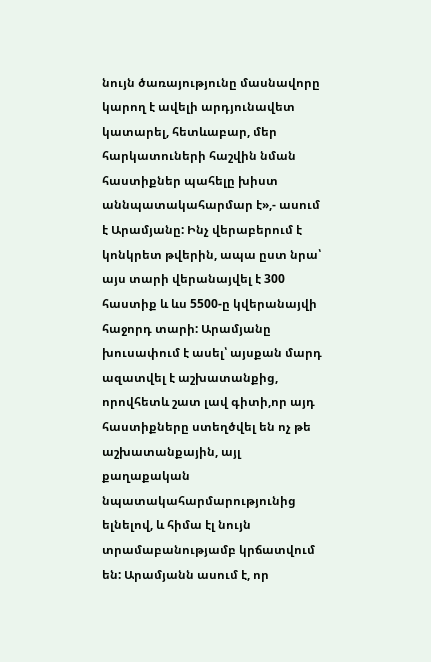նույն ծառայությունը մասնավորը կարող է ավելի արդյունավետ կատարել, հետևաբար, մեր հարկատուների հաշվին նման հաստիքներ պահելը խիստ աննպատակահարմար է»,- ասում է Արամյանը: Ինչ վերաբերում է կոնկրետ թվերին, ապա ըստ նրա՝ այս տարի վերանայվել է 300 հաստիք և ևս 5500-ը կվերանայվի հաջորդ տարի: Արամյանը խուսափում է ասել՝ այսքան մարդ ազատվել է աշխատանքից, որովհետև շատ լավ գիտի,որ այդ հաստիքները ստեղծվել են ոչ թե աշխատանքային, այլ քաղաքական նպատակահարմարությունից ելնելով, և հիմա էլ նույն տրամաբանությամբ կրճատվում են: Արամյանն ասում է, որ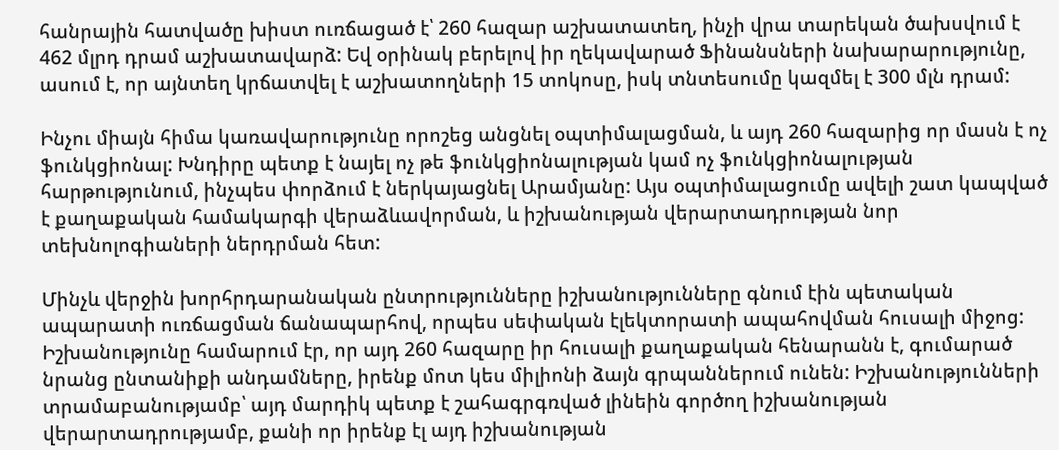հանրային հատվածը խիստ ուռճացած է՝ 260 հազար աշխատատեղ, ինչի վրա տարեկան ծախսվում է 462 մլրդ դրամ աշխատավարձ: Եվ օրինակ բերելով իր ղեկավարած Ֆինանսների նախարարությունը, ասում է, որ այնտեղ կրճատվել է աշխատողների 15 տոկոսը, իսկ տնտեսումը կազմել է 300 մլն դրամ:

Ինչու միայն հիմա կառավարությունը որոշեց անցնել օպտիմալացման, և այդ 260 հազարից որ մասն է ոչ ֆունկցիոնալ: Խնդիրը պետք է նայել ոչ թե ֆունկցիոնալության կամ ոչ ֆունկցիոնալության հարթությունում, ինչպես փորձում է ներկայացնել Արամյանը: Այս օպտիմալացումը ավելի շատ կապված է քաղաքական համակարգի վերաձևավորման, և իշխանության վերարտադրության նոր տեխնոլոգիաների ներդրման հետ:

Մինչև վերջին խորհրդարանական ընտրությունները իշխանությունները գնում էին պետական ապարատի ուռճացման ճանապարհով, որպես սեփական էլեկտորատի ապահովման հուսալի միջոց: Իշխանությունը համարում էր, որ այդ 260 հազարը իր հուսալի քաղաքական հենարանն է, գումարած նրանց ընտանիքի անդամները, իրենք մոտ կես միլիոնի ձայն գրպաններում ունեն: Իշխանությունների տրամաբանությամբ՝ այդ մարդիկ պետք է շահագրգռված լինեին գործող իշխանության վերարտադրությամբ, քանի որ իրենք էլ այդ իշխանության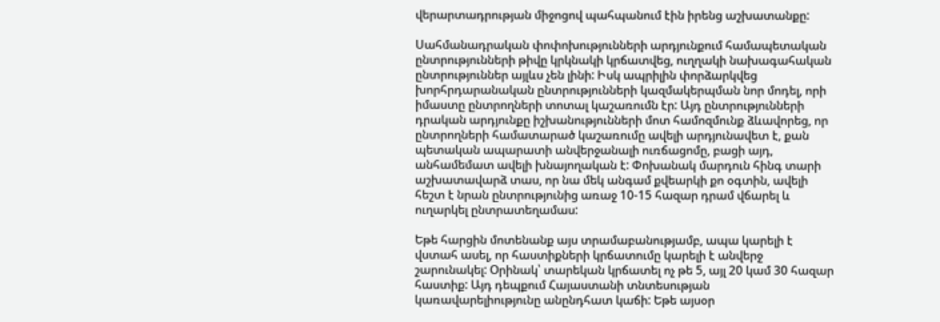վերարտադրության միջոցով պահպանում էին իրենց աշխատանքը:

Սահմանադրական փոփոխությունների արդյունքում համապետական ընտրությունների թիվը կրկնակի կրճատվեց, ուղղակի նախագահական ընտրություններ այլևս չեն լինի: Իսկ ապրիլին փորձարկվեց խորհրդարանական ընտրությունների կազմակերպման նոր մոդել, որի իմաստը ընտրողների տոտալ կաշառումն էր: Այդ ընտրությունների դրական արդյունքը իշխանությունների մոտ համոզմունք ձևավորեց, որ ընտրողների համատարած կաշառումը ավելի արդյունավետ է, քան պետական ապարատի անվերջանալի ուռճացոմը, բացի այդ, անհամեմատ ավելի խնայողական է: Փոխանակ մարդուն հինգ տարի աշխատավարձ տաս, որ նա մեկ անգամ քվեարկի քո օգտին, ավելի հեշտ է նրան ընտրությունից առաջ 10-15 հազար դրամ վճարել և ուղարկել ընտրատեղամաս:

Եթե հարցին մոտենանք այս տրամաբանությամբ, ապա կարելի է վստահ ասել, որ հաստիքների կրճատումը կարելի է անվերջ շարունակել: Օրինակ՝ տարեկան կրճատել ոչ թե 5, այլ 20 կամ 30 հազար հաստիք: Այդ դեպքում Հայաստանի տնտեսության կառավարելիությունը անընդհատ կաճի: Եթե այսօր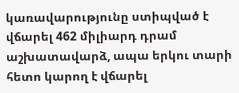կառավարությունը ստիպված է վճարել 462 միլիարդ դրամ աշխատավարձ, ապա երկու տարի հետո կարող է վճարել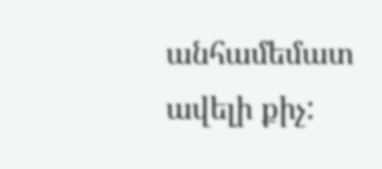անհամեմատ ավելի քիչ: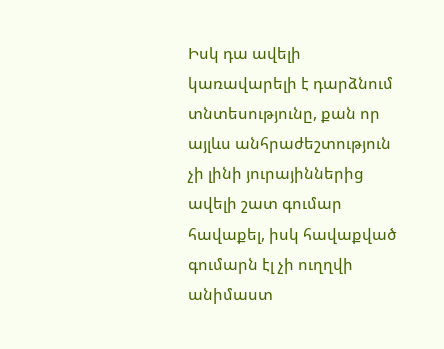Իսկ դա ավելի կառավարելի է դարձնում տնտեսությունը, քան որ այլևս անհրաժեշտություն չի լինի յուրայիններից ավելի շատ գումար հավաքել, իսկ հավաքված գումարն էլ չի ուղղվի անիմաստ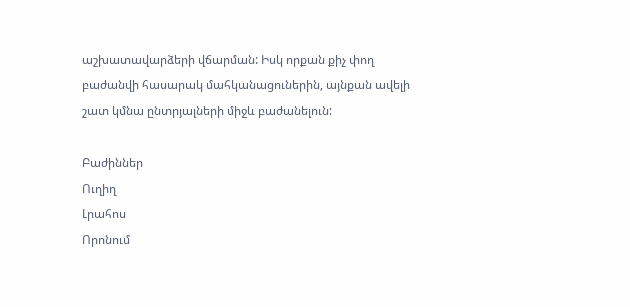աշխատավարձերի վճարման: Իսկ որքան քիչ փող բաժանվի հասարակ մահկանացուներին, այնքան ավելի շատ կմնա ընտրյալների միջև բաժանելուն:

Բաժիններ
Ուղիղ
Լրահոս
Որոնում